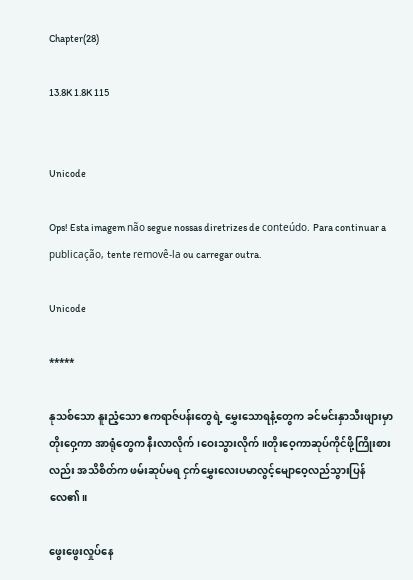Chapter(28)

13.8K 1.8K 115


Unicode

Ops! Esta imagem não segue nossas diretrizes de conteúdo. Para continuar a publicação, tente removê-la ou carregar outra.

Unicode

*****

နုသစ်သော နူးညံ့သော ဧကရာဇ်ပန်းတွေရဲ့ မွှေးသောရနံ့တွေက ခင်မင်းနှာသီးဖျားမှာ တိုးဝှေ့ကာ အာရုံတွေက နီးလာလိုက်၊ဝေးသွားလိုက်။တိုးဝေ့ကာဆုပ်ကိုင်ဖို့ကြိုးစားလည်း အသိစိတ်က ဖမ်းဆုပ်မရ ငှက်မွှေးလေးပမာလွင့်မျောဝေ့လည်သွားပြန်လေ၏။

ဖွေးဖွေးလှုပ်နေ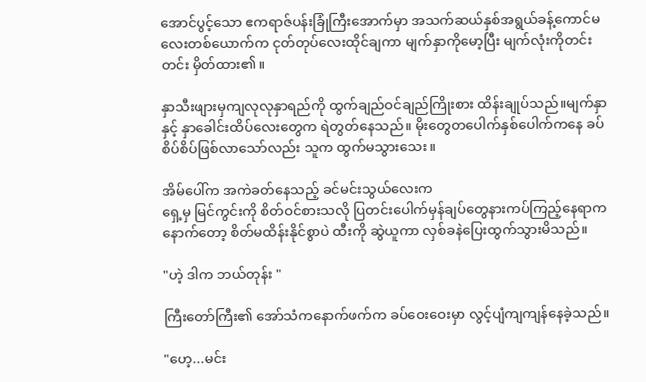အောင်ပွင့်သော ဧကရာဇ်ပန်းခြုံကြီးအောက်မှာ အသက်ဆယ်နှစ်အရွယ်ခန့်ကောင်မလေးတစ်ယောက်က ငုတ်တုပ်လေးထိုင်ချကာ မျက်နှာကိုမော့ပြီး မျက်လုံးကိုတင်းတင်း မှိတ်ထား၏။

နှာသီးဖျားမှကျလုလုနှာရည်ကို ထွက်ချည်ဝင်ချည်ကြိုးစား ထိန်းချုပ်သည်။မျက်နှာနှင့် နှာခေါင်းထိပ်လေးတွေက ရဲတွတ်နေသည်။ မိုးတွေတပေါက်နှစ်ပေါက်ကနေ ခပ်စိပ်စိပ်ဖြစ်လာသော်လည်း သူက ထွက်မသွားသေး။

အိမ်ပေါ်က အကဲခတ်နေသည့် ခင်မင်းသွယ်လေးက
ရှေ့မှ မြင်ကွင်းကို စိတ်ဝင်စားသလို ပြတင်းပေါက်မှန်ချပ်တွေနားကပ်ကြည့်နေရာက နောက်တော့ စိတ်မထိန်းနိုင်စွာပဲ ထီးကို ဆွဲယူကာ လှစ်ခနဲပြေးထွက်သွားမိသည်။

"ဟဲ့ ဒါက ဘယ်တုန်း "

ကြီးတော်ကြီး၏ အော်သံကနောက်ဖက်က ခပ်ဝေးဝေးမှာ လွင့်ပျံကျကျန်နေခဲ့သည်။

"ဟေ့...မင်း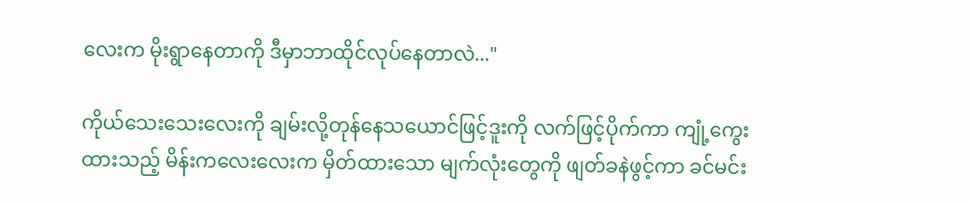လေးက မိုးရွာနေတာကို ဒီမှာဘာထိုင်လုပ်နေတာလဲ..."

ကိုယ်သေးသေးလေးကို ချမ်းလို့တုန်နေသယောင်ဖြင့်ဒူးကို လက်ဖြင့်ပိုက်ကာ ကျုံ့ကွေးထားသည့် မိန်းကလေးလေးက မှိတ်ထားသော မျက်လုံးတွေကို ဖျတ်ခနဲဖွင့်ကာ ခင်မင်း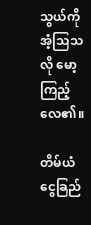သွယ်ကို အံ့သြသလို မော့ကြည့်လေ၏။

တိမ်ယံငွေခြည်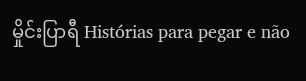မှိုင်းပြာရီ Histórias para pegar e não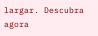largar. Descubra agora